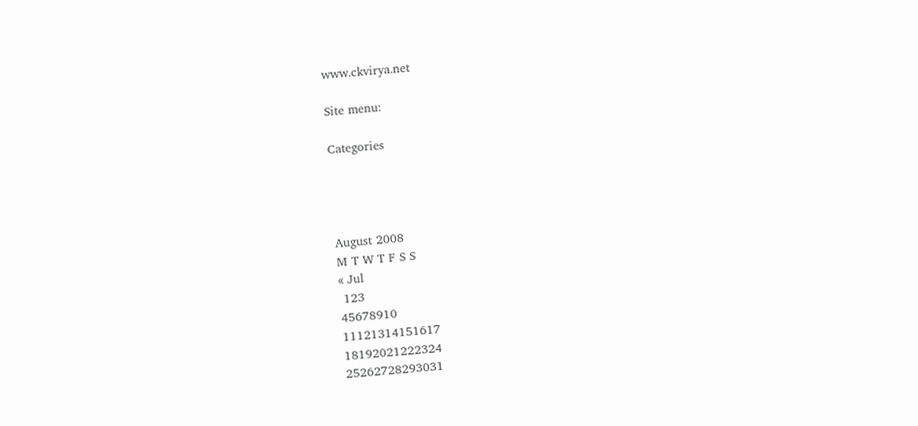www.ckvirya.net

Site menu:

Categories




August 2008
M T W T F S S
« Jul
 123
45678910
11121314151617
18192021222324
25262728293031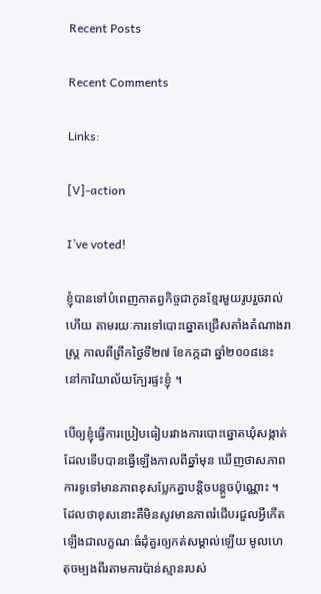Recent Posts

Recent Comments

Links:

[V]-action

I’ve voted!

ខ្ញុំបានទៅបំពេញកាតព្វកិច្ចជាកូនខ្មែរមួយរូបរួចរាល់ហើយ តាមរយៈការទៅបោះឆ្នោតជ្រើសតាំងតំណាងរាស្ត្រ កាលពីព្រឹកថ្ងៃទី២៧ ខែកក្កដា ឆ្នាំ២០០៨នេះ នៅការិយាល័យក្បែរផ្ទះខ្ញុំ ។

បើឲ្យខ្ញុំធ្វើការប្រៀបធៀបរវាងការបោះឆ្នោតឃុំសង្កាត់ដែលទើបបានធ្វើឡើងកាលពីឆ្នាំមុន ឃើញថាសភាពការទូទៅមានភាពខុសប្លែកគ្នាបន្តិចបន្តួចប៉ុណ្ណោះ ។ ដែលថាខុសនោះគឺមិនសូវមានភាពរំជើបរជួលអ្វីកើតឡើងជាលក្ខណៈធំដុំគួរឲ្យកត់សម្គាល់ឡើយ មូលហេតុចម្បងពីរតាមការប៉ាន់ស្មានរបស់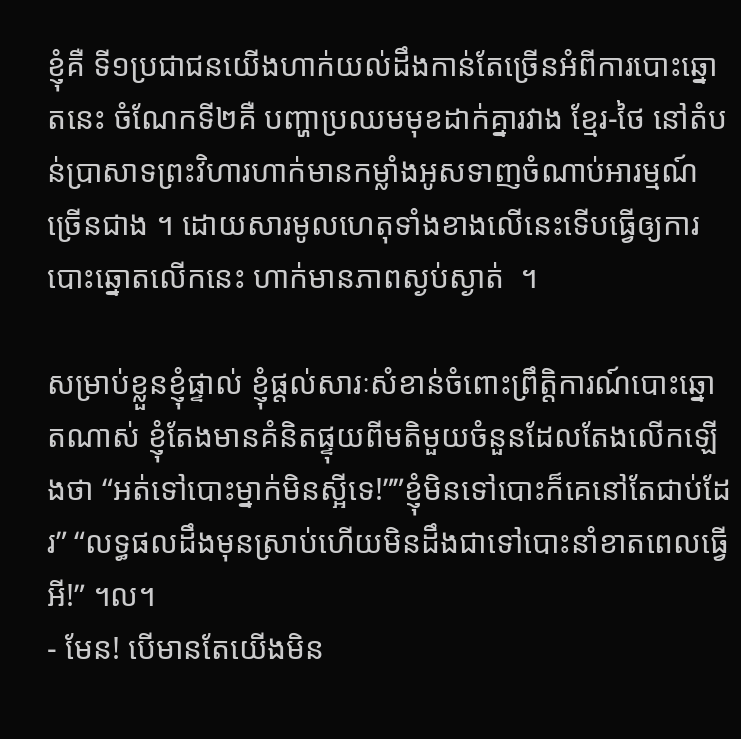ខ្ញុំគឺ ទី១ប្រជាជនយើងហាក់យល់ដឹងកាន់តែច្រើនអំពីការបោះឆ្នោតនេះ ចំណែកទី២គឺ បញ្ហាប្រឈមមុខដាក់គ្នារវាង ខ្មែរ-ថៃ នៅតំបន់ប្រាសាទព្រះវិហារហាក់មានកម្លាំងអូសទាញចំណាប់អារម្មណ៍ច្រើនជាង ។ ដោយសារមូលហេតុទាំងខាងលើនេះទើបធ្វើឲ្យការបោះឆ្នោតលើកនេះ ហាក់មានភាពស្ងប់ស្ងាត់  ។

សម្រាប់ខ្លួនខ្ញុំផ្ទាល់ ខ្ញុំផ្តល់សារៈសំខាន់ចំពោះព្រឹត្តិការណ៍បោះឆ្នោតណាស់ ខ្ញុំតែងមានគំនិតផ្ទុយពីមតិមួយចំនួនដែលតែងលើកឡើងថា “អត់ទៅបោះម្នាក់មិនស្អីទេ!””ខ្ញុំមិនទៅបោះក៏គេនៅតែជាប់ដែរ” “លទ្ធផលដឹងមុនស្រាប់ហើយមិនដឹងជាទៅបោះនាំខាតពេលធ្វើអី!” ។ល។
- មែន! បើមានតែយើងមិន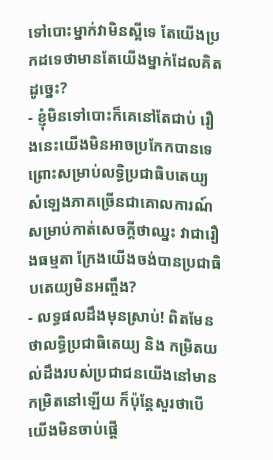ទៅបោះម្នាក់វាមិនស្អីទេ តែយើងប្រកដទេថាមានតែយើងម្នាក់ដែលគិតដូច្នេះ?
- ខ្ញុំមិនទៅបោះក៏គេនៅតែជាប់ រឿងនេះយើងមិនអាចប្រកែកបានទេ ព្រោះសម្រាប់លទ្ធិប្រជាធិបតេយ្យសំឡេងភាគច្រើនជាគោលការណ៍សម្រាប់កាត់សេចក្តីថាឈ្នះ វាជារឿងធម្មតា ក្រែងយើងចង់បានប្រជាធិបតេយ្យមិនអញ្ចឹង?
- លទ្ធផលដឹងមុនស្រាប់! ពិតមែនថាលទ្ធិប្រជាធិតេយ្យ និង កម្រិតយល់ដឹងរបស់ប្រជាជនយើងនៅមានកម្រិតនៅឡើយ ក៏ប៉ុន្តែសួរថាបើយើងមិនចាប់ផ្តើ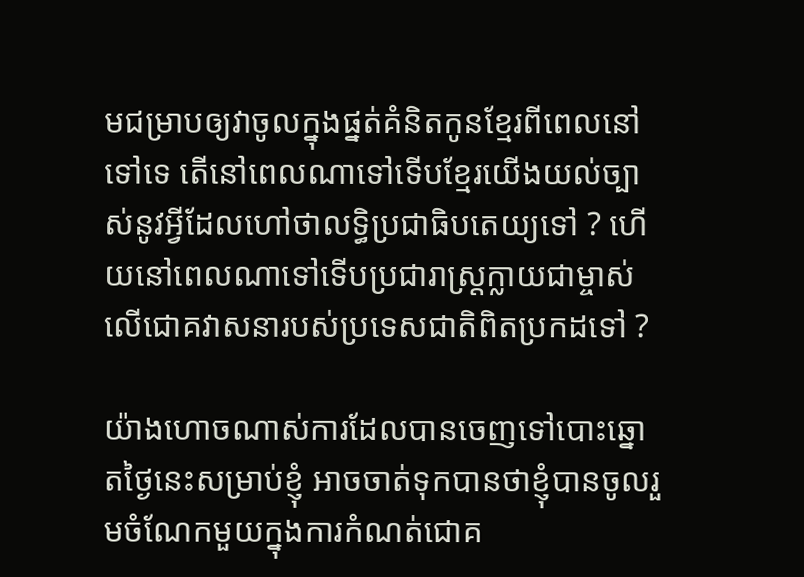មជម្រាបឲ្យវាចូលក្នុងផ្នត់គំនិតកូនខ្មែរពីពេលនៅទៅទេ តើនៅពេលណាទៅទើបខ្មែរយើងយល់ច្បាស់នូវអ្វីដែលហៅថាលទ្ធិប្រជាធិបតេយ្យទៅ ? ហើយនៅពេលណាទៅទើបប្រជារាស្ត្រក្លាយជាម្ចាស់លើជោគវាសនារបស់ប្រទេសជាតិពិតប្រកដទៅ ?

យ៉ាងហោចណាស់ការដែលបានចេញទៅបោះឆ្នោតថ្ងៃនេះសម្រាប់ខ្ញុំ អាចចាត់ទុកបានថាខ្ញុំបានចូលរួមចំណែកមួយក្នុងការកំណត់ជោគ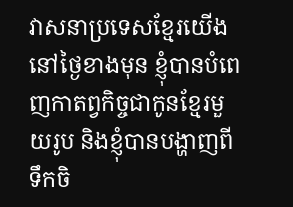វាសនាប្រទេសខ្មែរយើងនៅថ្ងៃខាងមុន ខ្ញុំបានបំពេញកាតព្វកិច្ចជាកូនខ្មែរមួយរូប និងខ្ញុំបានបង្ហាញពីទឹកចិ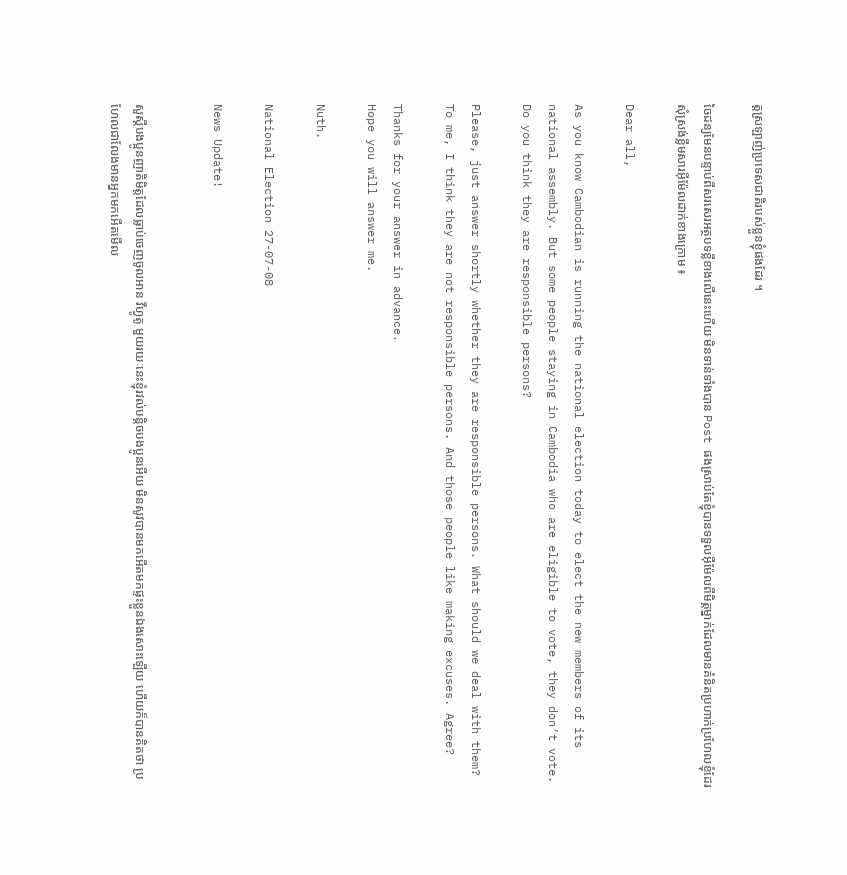ត្តស្រឡាញ់ប្រទេសជាតិរបស់ខ្លួនខ្ញុំផងដែរ ។

ចៃដន្យមែនបន្ទាប់ពីសរសេរអត្ថបទខ្លីខាងលើនេះហើយ មិនទាន់ទាំងបាន Post ផងស្រាប់តែខ្ញុំបានទទួលអ៊ីម៉ែលពីមិត្តម្នាក់ដែលមានគំនិតប្រហាក់ប្រហែលខ្ញុំដែរ សុំស្រង់ខ្លឹមសារអ៊ីម៉ែលដាក់ខាងក្រោម ៖

Dear all,

As you know Cambodian is running the national election today to elect the new members of its national assembly. But some people staying in Cambodia who are eligible to vote, they don’t vote. Do you think they are responsible persons?

Please, just answer shortly whether they are responsible persons. What should we deal with them?
To me, I think they are not responsible persons. And those people like making excuses. Agree?

Thanks for your answer in advance.
Hope you will answer me.

Nuth.

National Election 27-07-08

News Update!


សួស្តីបងប្អូនញាតិមិត្តដែលធ្លាប់ចេញចូលអាន វីហ្វូតូ មួយរយៈនេះខ្ញុំរវល់បន្តិចបងប្អូនអើយ មិនសូវបានមកអើតមកផ្ទះខ្លួនឯងសោះឡើយ ហើយក៏បានគិតថា ប្រហែលជាលែងមានអ្នកមកអើតមើល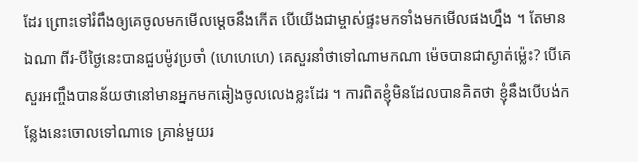ដែរ ព្រោះទៅរំពឹងឲ្យគេចូលមកមើលម្ដេចនឹងកើត បើយើងជាម្ចាស់ផ្ទះមកទាំងមកមើលផងហ្នឹង ។ តែមានឯណា ពីរ-បីថ្ងៃនេះបានជួបម៉ូវប្រចាំ (ហេហេហេ) គេសួរនាំថាទៅណាមកណា ម៉េចបានជាស្ងាត់ម៉្លេះ? បើគេសួរអញ្ចឹងបានន័យថានៅមានអ្នកមកឆៀងចូលលេងខ្លះដែរ ។ ការពិតខ្ញុំមិនដែលបានគិតថា ខ្ញុំនឹងបើបង់កន្លែងនេះចោលទៅណាទេ គ្រាន់មួយរ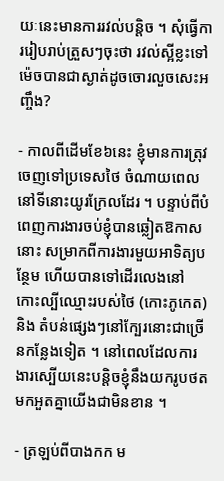យៈនេះមានការរវល់បន្តិច ។ សុំធ្វើការរៀបរាប់ត្រួសៗចុះថា រវល់ស្អីខ្លះទៅ ម៉េចបានជាស្ងាត់ដូចចោរលួចសេះអញ្ចឹង?

- កាលពីដើមខែ៦នេះ ខ្ញុំមានការត្រុវចេញទៅប្រទេសថៃ ចំណាយពេលនៅទីនោះយូរក្រែលដែរ ។ បន្ទាប់ពីបំពេញការងារចប់ខ្ញុំបានឆ្លៀតឱកាសនោះ សម្រាកពីការងារមួយអាទិត្យបន្ថែម ហើយបានទៅដើរលេងនៅ កោះល្បីឈ្មោះរបស់ថៃ (កោះភូកេត) និង តំបន់ផ្សេងៗនៅក្បែរនោះជាច្រើនកន្លែងទៀត ។ នៅពេលដែលការងារស្បើយនេះបន្តិចខ្ញុំនឹងយករូបថតមកអួតគ្នាយើងជាមិនខាន ។

- ត្រឡប់ពីបាងកក ម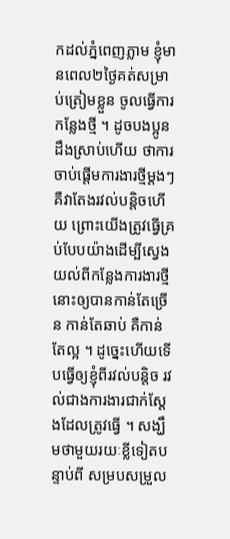កដល់ភ្នំពេញភ្លាម ខ្ញុំមានពេល២ថ្ងៃគត់សម្រាប់ត្រៀមខ្លួន ចូលធ្វើការកន្លែងថ្មី ។ ដូចបងប្អូនដឹងស្រាប់ហើយ ថាការចាប់ផ្ដើមការងារថ្មីម្តងៗ គឺវាតែងរវល់បន្តិចហើយ ព្រោះយើងត្រូវធ្វើគ្រប់បែបយ៉ាងដើម្បីស្វេងយល់ពីកន្លែងការងារថ្មីនោះឲ្យបានកាន់តែច្រើន កាន់តែឆាប់ គឺកាន់តែល្អ ។ ដូច្នេះហើយទើបធ្វើឲ្យខ្ញុំពីរវល់បន្តិច រវល់ជាងការងារជាក់ស្តែងដែលត្រូវធ្វើ ។ សង្ឃឹមថាមួយរយៈខ្លីទៀតបន្ទាប់ពី សម្របសម្រួល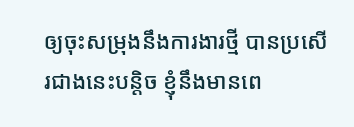ឲ្យចុះសម្រុងនឹងការងារថ្មី បានប្រសើរជាងនេះបន្តិច ខ្ញុំនឹងមានពេ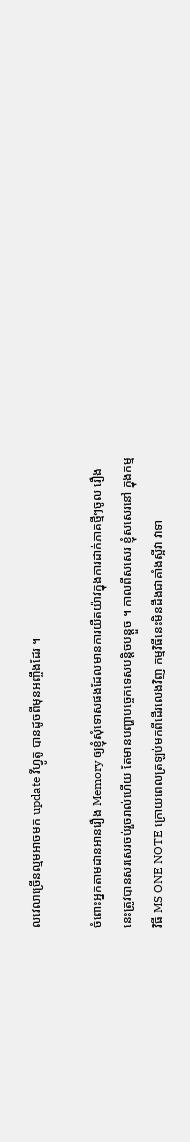លវេលាច្រើនល្មមអាចមក update វីហ្វូតូ បានដូចពីមុនអញ្ចឹងដែរ ។

ចំពោះអ្នកតាមដានអានរឿង Memory ឲ្យខ្ញុំសុំទោសផងដែលមានការយឺតយ៉ាវក្នុងការដាក់ភាគថ្មីៗចូល រឿងនេះត្រូវបានសរសេរចប់រួចរាល់ហើយ តែមានបញ្ហាបច្ចេកទេសបន្តិចបន្តួច ។ កាលពីសសេរ ខ្ញុំសសេរនៅ ក្នុងកម្មវិធី MS ONE NOTE ក្រោយពេលត្រឡប់មកពីដើរលេងវិញ កម្មវិធីនេះមិនដឹងជាគាំងស្អីវា វាទា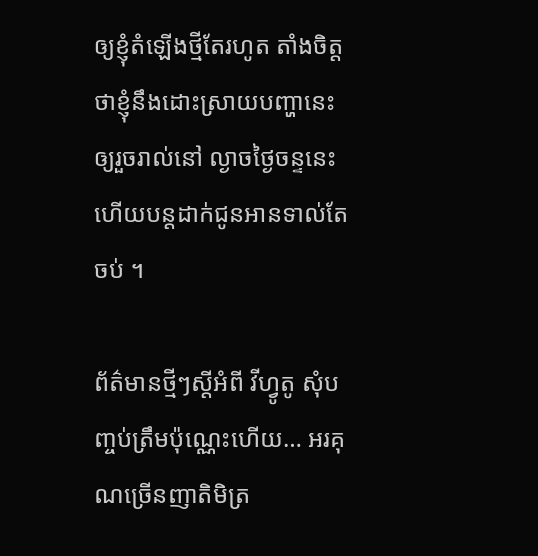ឲ្យខ្ញុំតំឡើងថ្មីតែរហូត តាំងចិត្តថាខ្ញុំនឹងដោះស្រាយបញ្ហានេះ ឲ្យរួចរាល់នៅ ល្ងាចថ្ងៃចន្ទនេះ ហើយបន្តដាក់ជូនអានទាល់តែចប់ ។

ព័ត៌មានថ្មីៗស្តីអំពី វីហ្វូតូ សុំបញ្ចប់ត្រឹមប៉ុណ្ណេះហើយ… អរគុណច្រើនញាតិមិត្រ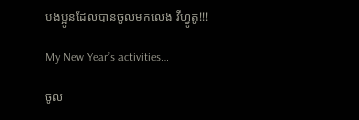បងប្អូនដែលបានចូលមកលេង វីហ្វូតូ!!!

My New Year’s activities…

ចូល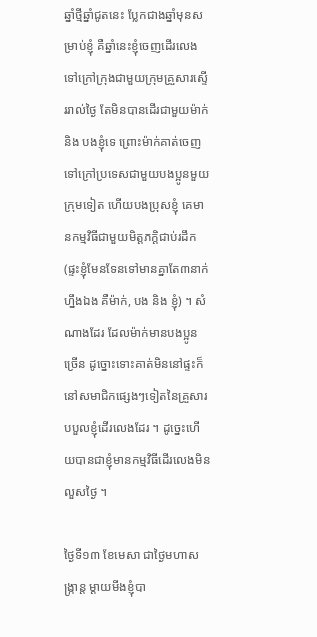ឆ្នាំថ្មីឆ្នាំជូតនេះ ប្លែកជាងឆ្នាំមុនសម្រាប់ខ្ញុំ គឺឆ្នាំនេះខ្ញុំចេញដើរលេងទៅក្រៅក្រុងជាមួយក្រុមគ្រួសារស្ទើររាល់ថ្ងៃ តែមិនបានដើរជាមួយម៉ាក់ និង បងខ្ញុំទេ ព្រោះម៉ាក់គាត់ចេញទៅក្រៅប្រទេសជាមួយបងប្អូនមួយក្រុមទៀត ហើយបងប្រុសខ្ញុំ គេមានកម្មវិធីជាមួយមិត្តភក្តិជាប់រដឹក (ផ្ទះខ្ញុំមែនទែនទៅមានគ្នាតែ៣នាក់ហ្នឹងឯង គឺម៉ាក់, បង និង ខ្ញុំ) ។ សំណាងដែរ ដែលម៉ាក់មានបងប្អូនច្រើន ដូច្នោះទោះគាត់មិននៅផ្ទះក៏នៅសមាជិកផ្សេងៗទៀតនៃគ្រួសារបបួលខ្ញុំដើរលេងដែរ ។ ដូច្នេះហើយបានជាខ្ញុំមានកម្មវិធីដើរលេងមិនលួសថ្ងៃ ។

ថ្ងៃទី១៣ ខែមេសា ជាថ្ងៃមហាសង្ក្រាន្ត ម្ដាយមីងខ្ញុំបា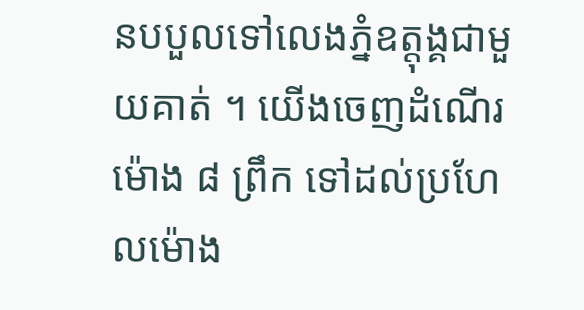នបបួលទៅលេងភ្នំឧត្តុង្គជាមួយគាត់ ។ យើងចេញដំណើរម៉ោង ៨ ព្រឹក ទៅដល់ប្រហែលម៉ោង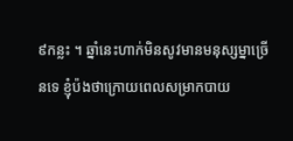៩កន្លះ ។ ឆ្នាំនេះហាក់មិនសូវមានមនុស្សម្នាច្រើនទេ ខ្ញុំប៉ងថាក្រោយពេលសម្រាកបាយ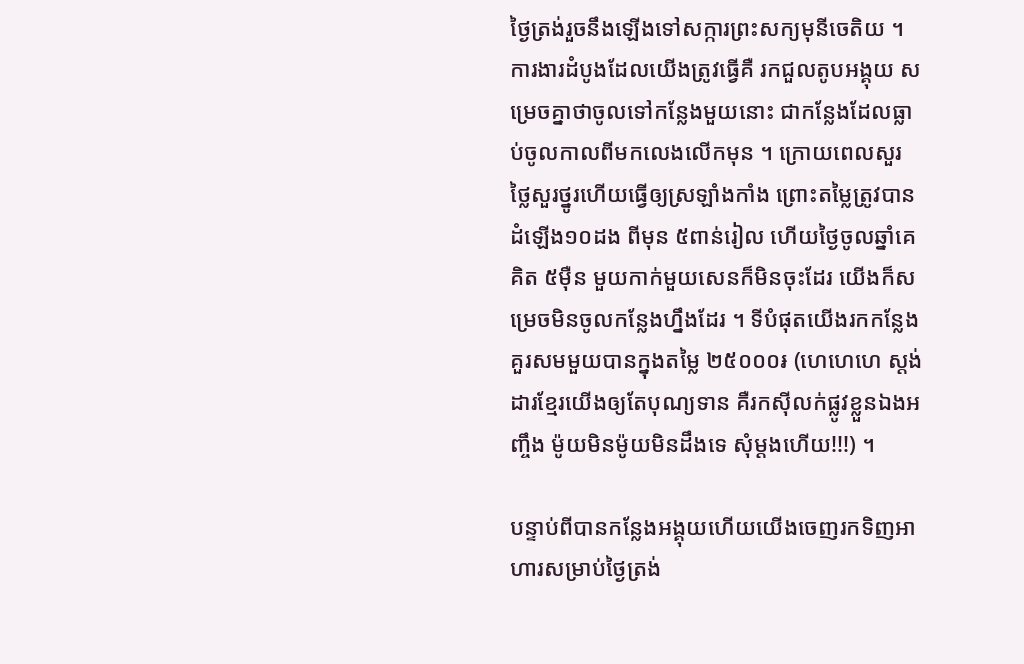ថ្ងៃត្រង់រួចនឹងឡើងទៅសក្ការព្រះសក្យមុនីចេតិយ ។ ការងារដំបូងដែលយើងត្រូវធ្វើគឺ រកជួលតូបអង្គុយ សម្រេចគ្នាថាចូលទៅកន្លែងមួយនោះ ជាកន្លែងដែលធ្លាប់ចូលកាលពីមកលេងលើកមុន ។ ក្រោយពេលសួរថ្លៃសួរថ្នូរហើយធ្វើឲ្យស្រឡាំងកាំង ព្រោះតម្លៃត្រូវបានដំឡើង១០ដង ពីមុន ៥ពាន់រៀល ហើយថ្ងៃចូលឆ្នាំគេគិត ៥ម៉ឺន មួយកាក់មួយសេនក៏មិនចុះដែរ យើងក៏សម្រេចមិនចូលកន្លែងហ្នឹងដែរ ។ ទីបំផុតយើងរកកន្លែងគួរសមមួយបានក្នុងតម្លៃ ២៥០០០៛ (ហេហេហេ ស្តង់ដារខ្មែរយើងឲ្យតែបុណ្យទាន គឺរកស៊ីលក់ផ្លូវខ្លួនឯងអញ្ចឹង ម៉ូយមិនម៉ូយមិនដឹងទេ សុំម្ដងហើយ!!!) ។

បន្ទាប់ពីបានកន្លែងអង្គុយហើយយើងចេញរកទិញអាហារសម្រាប់ថ្ងៃត្រង់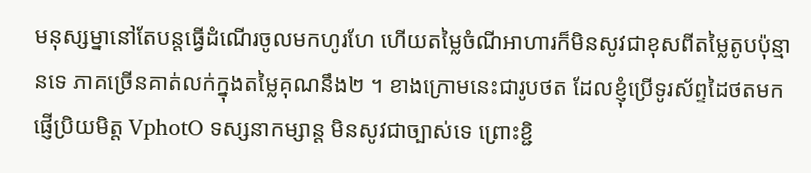មនុស្សម្នានៅតែបន្តធ្វើដំណើរចូលមកហូរហែ ហើយតម្លៃចំណីអាហារក៏មិនសូវជាខុសពីតម្លៃតូបប៉ុន្មានទេ ភាគច្រើនគាត់លក់ក្នុងតម្លៃគុណនឹង២ ។ ខាងក្រោមនេះជារូបថត ដែលខ្ញុំប្រើទូរស័ព្ទដៃថតមកផ្ញើប្រិយមិត្ត VphotO ទស្សនាកម្សាន្ត មិនសូវជាច្បាស់ទេ ព្រោះខ្ជិ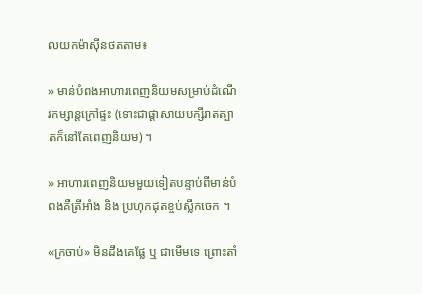លយកម៉ាស៊ីនថតតាម៖

» មាន់បំពងអាហារពេញនិយមសម្រាប់ដំណើរកម្សាន្តក្រៅផ្ទះ (ទោះជាផ្ដាសាយបក្សីរាតត្បាតក៏នៅតែពេញនិយម) ។

» អាហារពេញនិយមមួយទៀតបន្ទាប់ពីមាន់បំពងគឺត្រីអាំង និង ប្រហុកដុតខ្ចប់ស្លឹកចេក ។

«ក្រចាប់» មិនដឹងគេផ្លែ ឬ ជាមើមទេ ព្រោះតាំ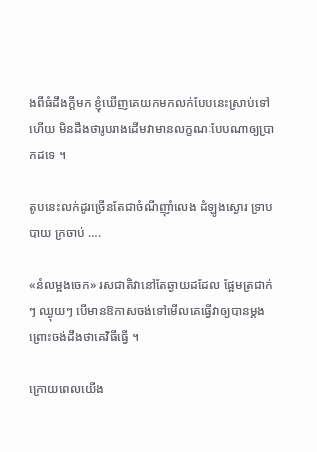ងពីធំដឹងក្ដីមក ខ្ញុំឃើញគេយកមកលក់បែបនេះស្រាប់ទៅហើយ មិនដឹងថារូបរាងដើមវាមានលក្ខណៈបែបណាឲ្យប្រាកដទេ ។

តូបនេះលក់ដូរច្រើនតែជាចំណីញ៉ាំលេង ដំឡូងស្ងោរ ទ្រាបបាយ ក្រចាប់ ….

«នំលម្អងចេក» រសជាតិវានៅតែឆ្ងាយដដែល ផ្អែមត្រជាក់ៗ ឈ្ងុយៗ បើមានឱកាសចង់ទៅមើលគេធ្វើវាឲ្យបានម្ដង ព្រោះចង់ដឹងថាគេវិធីធ្វើ ។

ក្រោយពេលយើង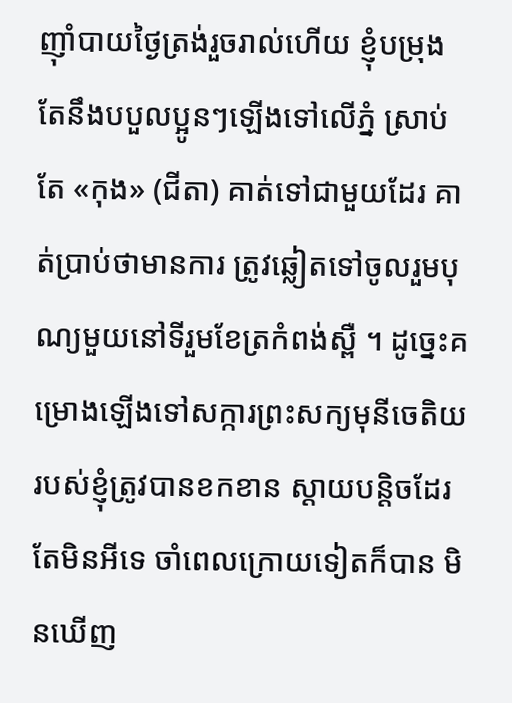ញ៉ាំបាយថ្ងៃត្រង់រួចរាល់ហើយ ខ្ញុំបម្រុងតែនឹងបបួលប្អូនៗឡើងទៅលើភ្នំ ស្រាប់តែ «កុង» (ជីតា) គាត់ទៅជាមួយដែរ គាត់ប្រាប់ថាមានការ ត្រូវឆ្លៀតទៅចូលរួមបុណ្យមួយនៅទីរួមខែត្រកំពង់ស្ពឺ ។ ដូច្នេះគម្រោងឡើងទៅសក្ការព្រះសក្យមុនីចេតិយរបស់ខ្ញុំត្រូវបានខកខាន ស្ដាយបន្តិចដែរ តែមិនអីទេ ចាំពេលក្រោយទៀតក៏បាន មិនឃើញ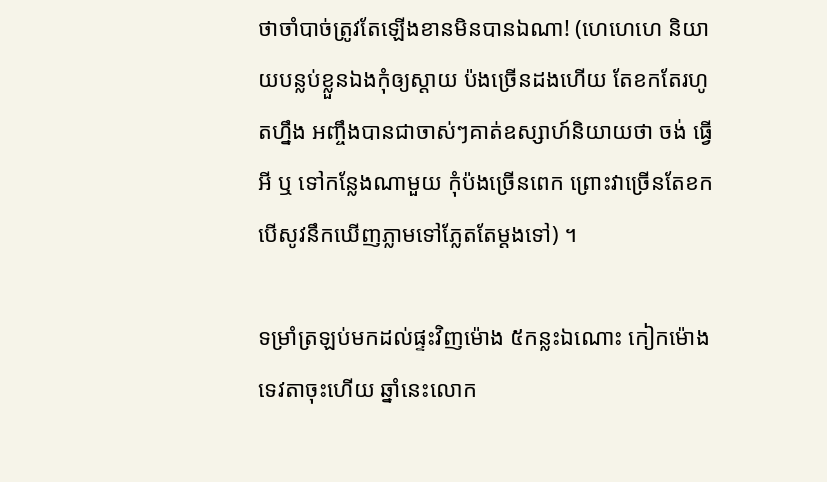ថាចាំបាច់ត្រូវតែឡើងខានមិនបានឯណា! (ហេហេហេ និយាយបន្លប់ខ្លួនឯងកុំឲ្យស្ដាយ ប៉ងច្រើនដងហើយ តែខកតែរហូតហ្នឹង អញ្ចឹងបានជាចាស់ៗគាត់ឧស្សាហ៍និយាយថា ចង់ ធ្វើអី ឬ ទៅកន្លែងណាមួយ កុំប៉ងច្រើនពេក ព្រោះវាច្រើនតែខក បើសូវនឹកឃើញភ្លាមទៅភ្លែតតែម្ដងទៅ) ។

ទម្រាំត្រឡប់មកដល់ផ្ទះវិញម៉ោង ៥កន្លះឯណោះ កៀកម៉ោងទេវតាចុះហើយ ឆ្នាំនេះលោក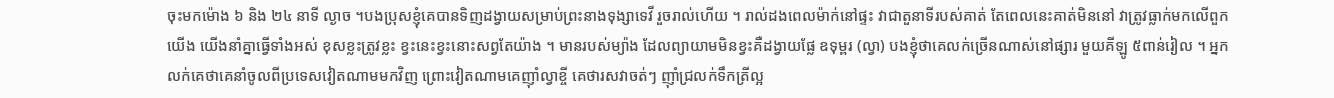ចុះមកម៉ោង ៦ និង ២៤ នាទី ល្ងាច ។បងប្រុសខ្ញុំគេបានទិញដង្វាយសម្រាប់ព្រះនាងទុង្សាទេវី រួចរាល់ហើយ ។ រាល់ដងពេលម៉ាក់នៅផ្ទះ វាជាតួនាទីរបស់គាត់ តែពេលនេះគាត់មិននៅ វាត្រូវធ្លាក់មកលើពួកយើង យើងនាំគ្នាធ្វើទាំងអស់ ខុសខ្លះត្រូវខ្លះ ខ្វះនេះខ្វះនោះសព្វតែយ៉ាង ។ មានរបស់ម្យ៉ាង ដែលព្យាយាមមិនខ្វះគឺដង្វាយផ្លែ ឧទុម្ពរ (ល្វា) បងខ្ញុំថាគេលក់ច្រើនណាស់នៅផ្សារ មួយគីឡូ ៥ពាន់រៀល ។ អ្នកលក់គេថាគេនាំចូលពីប្រទេសវៀតណាមមកវិញ ព្រោះវៀតណាមគេញ៉ាំល្វាខ្ចី គេថារសវាចត់ៗ ញ៉ាំជ្រលក់ទឹកត្រីល្អ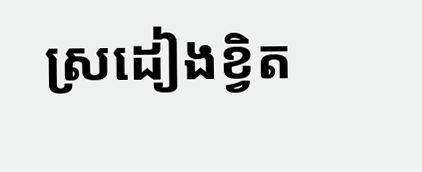ស្រដៀងខ្វិត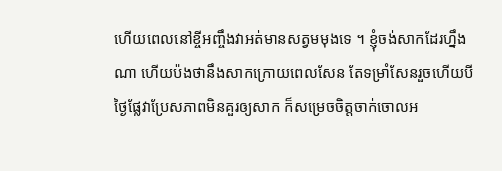ហើយពេលនៅខ្ចីអញ្ចឹងវាអត់មានសត្វមមុងទេ ។ ខ្ញុំចង់សាកដែរហ្នឹងណា ហើយប៉ងថានឹងសាកក្រោយពេលសែន តែទម្រាំសែនរួចហើយបីថ្ងៃផ្លែវាប្រែសភាពមិនគួរឲ្យសាក ក៏សម្រេចចិត្តចាក់ចោលអ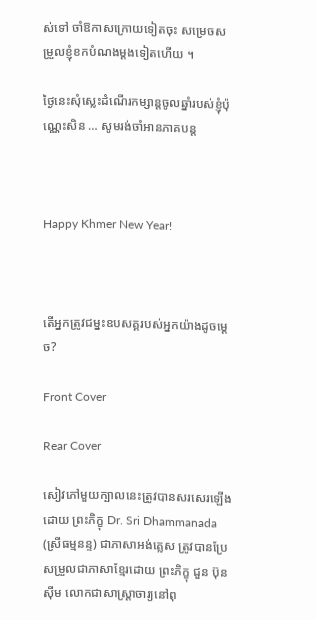ស់ទៅ ចាំឱកាសក្រោយទៀតចុះ សម្រេចសម្រួលខ្ញុំខកបំណងម្ដងទៀតហើយ ។

ថ្ងៃនេះសុំស្លេះដំណើរកម្សាន្តចូលឆ្នាំរបស់ខ្ញុំប៉ុណ្ណេះសិន … សូមរង់ចាំអានភាគបន្ត



Happy Khmer New Year!



តើអ្នកត្រូវជម្នះឧបសគ្គរបស់អ្នកយ៉ាងដូចម្ដេច?

Front Cover

Rear Cover

សៀវភៅមួយក្បាលនេះត្រូវបានសរសេរឡើងដោយ ព្រះភិក្ខុ Dr. Sri Dhammanada (ស្រីធម្មនន្ទ) ជាភាសាអង់គ្លេស ត្រូវបានប្រែសម្រួលជាភាសាខ្មែរដោយ ព្រះភិក្ខុ ជួន ប៊ុនស៊ីម លោកជាសាស្ត្រាចារ្យនៅពុ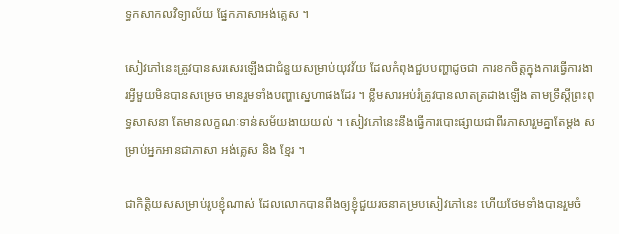ទ្ធកសាកលវិទ្យាល័យ ផ្នែកភាសាអង់គ្លេស ។

សៀវភៅនេះត្រូវបានសរសេរឡើងជាជំនួយសម្រាប់យុវវ័យ ដែលកំពុងជួបបញ្ហាដូចជា ការខកចិត្តក្នុងការធ្វើការងារអ្វីមួយមិនបានសម្រេច មានរួមទាំងបញ្ហាស្នេហាផងដែរ ។ ខ្លឹមសារអប់រំត្រូវបានលាតត្រដាងឡើង តាមទ្រឹស្តីព្រះពុទ្ធសាសនា តែមានលក្ខណៈទាន់សម័យងាយយល់ ។ សៀវភៅនេះនឹងធ្វើការបោះផ្សាយជាពីរភាសារួមគ្នាតែម្ដង សម្រាប់អ្នកអានជាភាសា អង់គ្លេស និង ខ្មែរ ។

ជាកិត្តិយសសម្រាប់រូបខ្ញុំណាស់ ដែលលោកបានពឹងឲ្យខ្ញុំជួយរចនាគម្របសៀវភៅនេះ ហើយថែមទាំងបានរួមចំ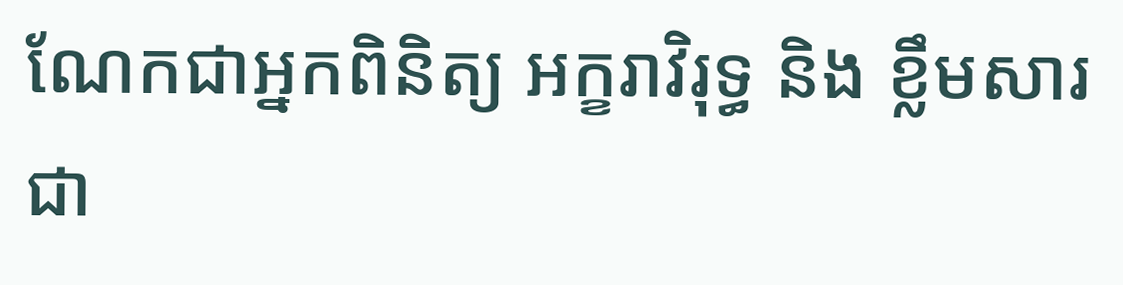ណែកជាអ្នកពិនិត្យ អក្ខរាវិរុទ្ធ និង ខ្លឹមសារជា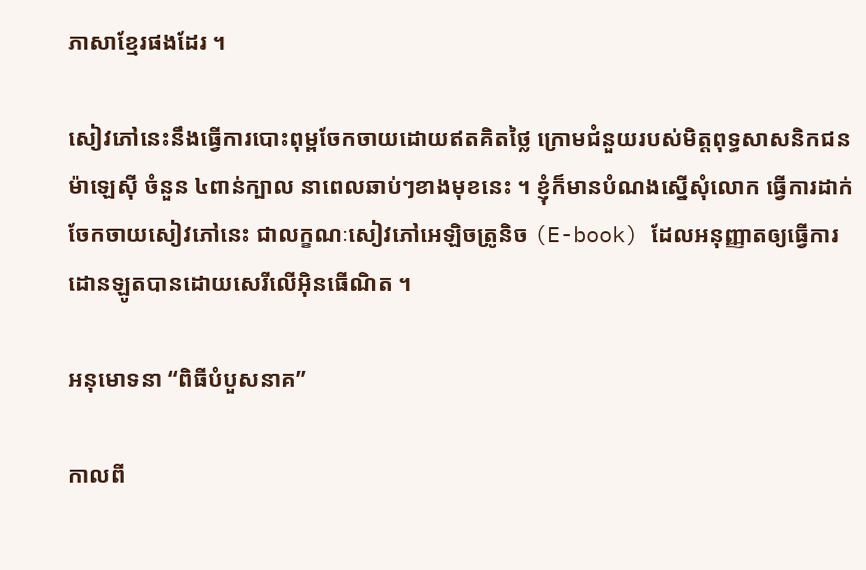ភាសាខ្មែរផងដែរ ។

សៀវភៅនេះនឹងធ្វើការបោះពុម្ពចែកចាយដោយឥតគិតថ្លៃ ក្រោមជំនួយរបស់មិត្តពុទ្ធសាសនិកជនម៉ាឡេស៊ី ចំនួន ៤ពាន់ក្បាល នាពេលឆាប់ៗខាងមុខនេះ ។ ខ្ញុំក៏មានបំណងស្នើសុំលោក ធ្វើការដាក់ចែកចាយសៀវភៅនេះ ជាលក្ខណៈសៀវភៅអេឡិចត្រូនិច (E-book) ដែលអនុញ្ញាតឲ្យធ្វើការដោនឡូតបានដោយសេរីលើអ៊ិនធើណិត ។

អនុមោទនា “ពិធីបំបួសនាគ”

កាលពី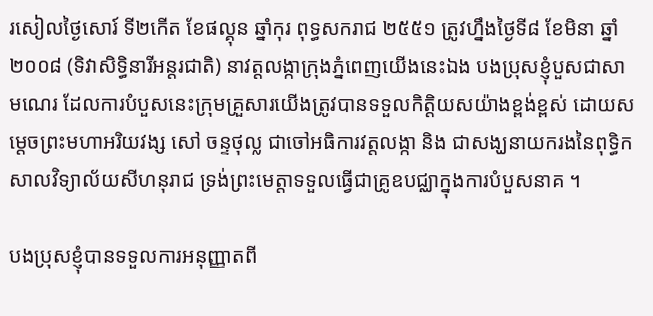រសៀលថ្ងៃសោរ៍ ទី២កើត ខែផល្គុន ឆ្នាំកុរ ពុទ្ធសករាជ ២៥៥១ ត្រូវហ្នឹងថ្ងៃទី៨ ខែមិនា ឆ្នាំ២០០៨ (ទិវាសិទ្ធិនារីអន្តរជាតិ) នាវត្តលង្កាក្រុងភ្នំពេញយើងនេះឯង បងប្រុសខ្ញុំបួសជាសាមណេរ ដែលការបំបួសនេះក្រុមគ្រួសារយើងត្រូវបានទទួលកិត្តិយសយ៉ាងខ្ពង់ខ្ពស់ ដោយសម្តេចព្រះមហាអរិយវង្ស សៅ ចន្ទថុល្ល ជាចៅអធិការវត្តលង្កា និង ជាសង្ឃនាយករងនៃពុទ្ធិកសាលវិទ្យាល័យសីហនុរាជ ទ្រង់ព្រះមេត្តាទទួលធ្វើជាគ្រូឧបជ្ឈាក្នុងការបំបួសនាគ ។

បងប្រុសខ្ញុំបានទទួលការអនុញ្ញាតពី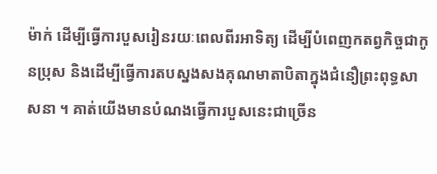ម៉ាក់ ដើម្បីធ្វើការបួសរៀនរយៈពេលពីរអាទិត្យ ដើម្បីបំពេញកតព្វកិច្ចជាកូនប្រុស និងដើម្បីធ្វើការតបស្នងសងគុណមាតាបិតាក្នុងជំនឿព្រះពុទ្ធសាសនា ។ គាត់យើងមានបំណងធ្វើការបួសនេះជាច្រើន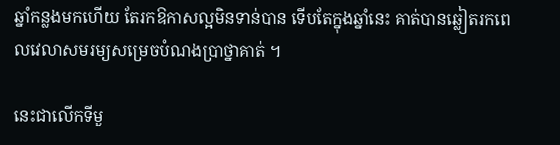ឆ្នាំកន្លងមកហើយ តែរកឱកាសល្អមិនទាន់បាន ទើបតែក្នុងឆ្នាំនេះ គាត់បានឆ្លៀតរកពេលវេលាសមរម្យសម្រេចបំណងប្រាថ្នាគាត់ ។

នេះជាលើកទីមួ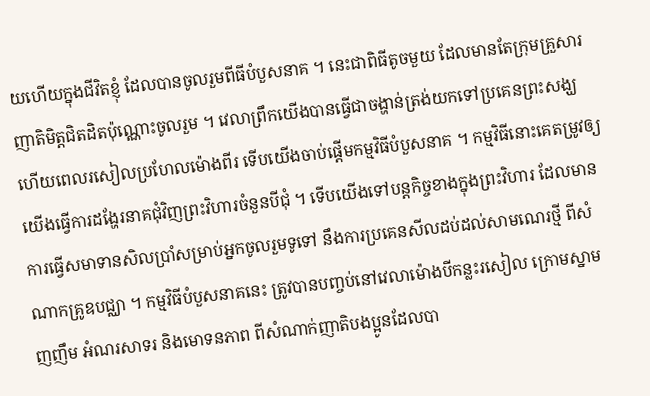យហើយក្នុងជីវិតខ្ញុំ ដែលបានចូលរួមពីធីបំបួសនាគ ។ នេះជាពិធីតូចមួយ ដែលមានតែក្រុមគ្រួសារញាតិមិត្តជិតដិតប៉ុណ្ណោះចូលរួម ។ វេលាព្រឹកយើងបានធ្វើជាចង្ហាន់ត្រង់យកទៅប្រគេនព្រះសង្ឃ ហើយពេលរសៀលប្រហែលម៉ោងពីរ ទើបយើងចាប់ផ្ដើមកម្មវិធីបំបួសនាគ ។ កម្មវិធីនោះគេតម្រូវឲ្យយើងធ្វើការដង្ហែរនាគជុំវិញព្រះវិហារចំនួនបីជុំ ។ ទើបយើងទៅបន្តកិច្ចខាងក្នុងព្រះវិហារ ដែលមានការធ្វើសមាទានសិលប្រាំសម្រាប់អ្នកចូលរួមទូទៅ នឹងការប្រគេនសីលដប់ដល់សាមណេរថ្មី ពីសំណាកគ្រូឧបជ្ឈា ។ កម្មវិធីបំបួសនាគនេះ ត្រូវបានបញ្ចប់នៅវេលាម៉ោងបីកន្លះរសៀល ក្រោមស្នាមញញឹម អំណរសាទរ និងមោទនភាព ពីសំណាក់ញាតិបងប្អូនដែលបា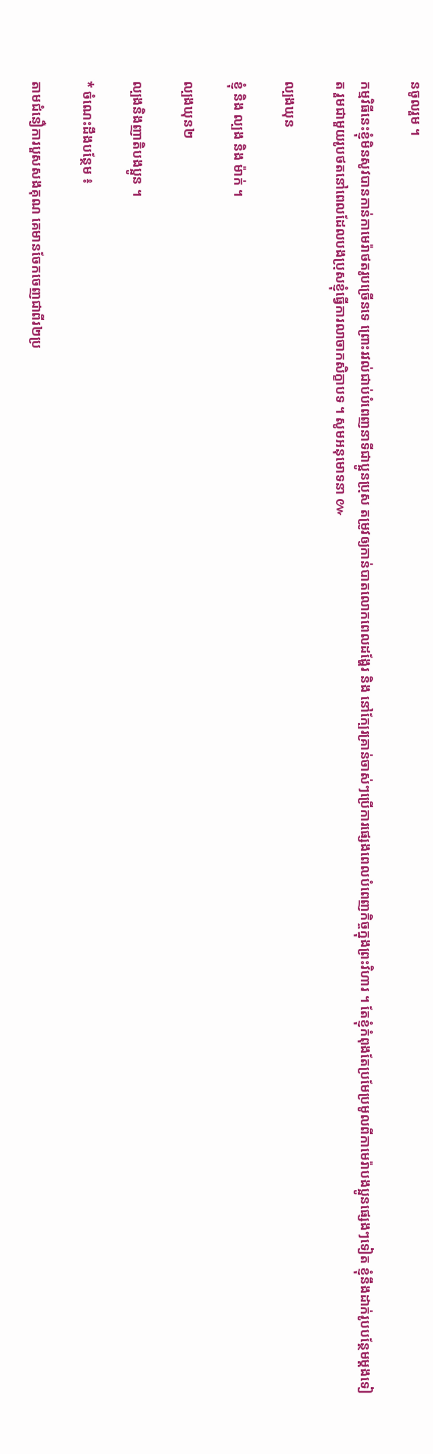នចូលរួម ។

កម្មវិធីនេះខ្ញុំមិនសូវបានកាន់កាមេរ៉ាថតរូបច្រើនទេ ព្រោះរវល់ជាប់បំពេញនាទីជាប្អូនប្រុស តម្រូវឲ្យកាន់បាតលោកពេលដង្ហែរ និង នៅក្បែរគ្រាន់ចាស់ៗប្រើការផ្សេងពេលបំពេញកិច្ចក្នុងព្រះវិហារ ។ តែខ្ញុំកំពុងតែប្រមែប្រមូលពីកាមេរ៉ាបងប្អូនផ្សេងៗទៀត ខ្ញុំនឹងដាក់រូបបន្ថែមម្ដងទៀត រួមជាមួយរូបថតនៅពេលដែលបងប្រុសខ្ញុំធ្វើការលាចាកសិក្ខាបទ ។ សូមអនុមោទនា ៚

ល្បងឃុន

ខ្ញុំ និង ល្បង និង ម៉ាក់ ។

ល្បងឃុន២

ល្បងនិងញាតិបងប្អូន ។

* ចំណេះដឹងបន្ថែម ៖

តាមជំនឿការបួសសងគុណ គេមានចែកចេញជាពីរ២ប្រ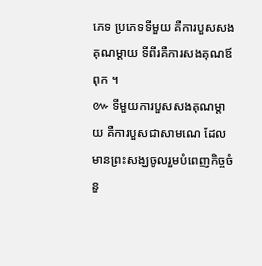ភេទ ប្រភេទទីមួយ គឺការបួសសងគុណម្ដាយ ទីពីរគឺការសងគុណឪពុក ។
៚ ទីមួយការបួសសងគុណម្តាយ គឺការបួសជាសាមណេ ដែលមានព្រះសង្ឃចូលរួមបំពេញកិច្ចចំនួ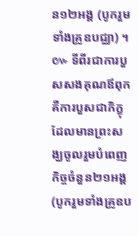ន១២អង្គ (បូករួមទាំងគ្រូឧបជ្ឈា) ។
៚ ទីពីរជាការបួសសងគុណឪពុក គឺការបួសជាភិក្ខុ ដែលមានព្រះសង្ឃចូលរួមបំពេញកិច្ចចំនួន២១អង្គ (បូករួមទាំងគ្រូឧប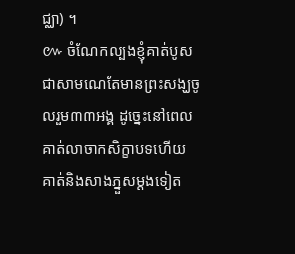ជ្ឈា) ។
៚ ចំណែកល្បងខ្ញុំគាត់បូសជាសាមណេតែមានព្រះសង្ឃចូលរួម៣៣អង្គ ដូច្នេះនៅពេលគាត់លាចាកសិក្ខាបទហើយ គាត់និងសាងភ្នួសម្ដងទៀត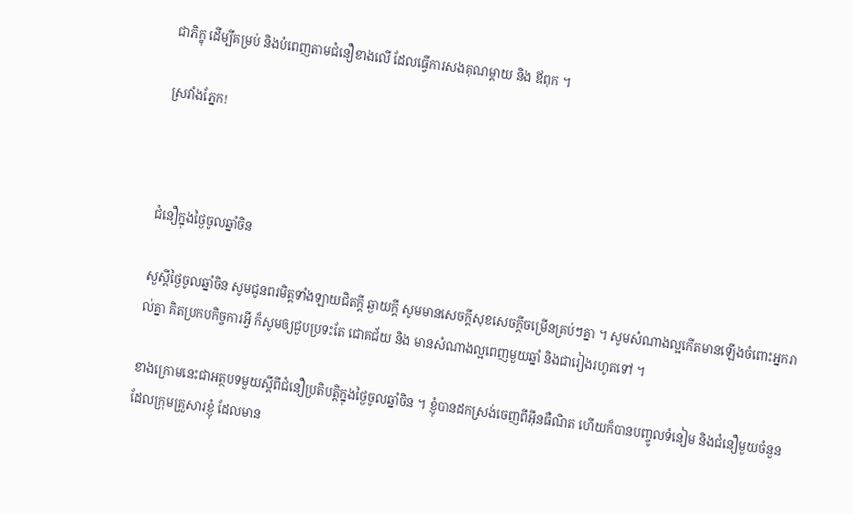ជាភិក្ខុ ដើម្បីគម្រប់ និងបំពេញតាមជំនឿខាងលើ ដែលធ្វើការសងគុណម្តាយ និង ឪពុក ។

ស្រវាំងភ្នែក!



ជំនឿក្នុងថ្ងៃចូលឆ្នាំចិន

សួស្ដីថ្ងៃចូលឆ្នាំចិន សូមជូនពរមិត្តទាំងឡាយជិតក្ដី ឆ្ងាយក្ដី សូមមានសេចក្ដីសុខសេចក្ដីចម្រើនគ្រប់ៗគ្នា ។ សូមសំណាងល្អកើតមានឡើងចំពោះអ្នករាល់គ្នា គិតប្រកបកិច្ចការអ្វី ក៏សូមឲ្យជួបប្រទះតែ ជោគជ័យ និង មានសំណាងល្អពេញមួយឆ្នាំ និងជារៀងរហូតទៅ ។

ខាងក្រោមនេះជាអត្ថបទមួយស្ដីពីជំនឿប្រតិបត្តិក្នុងថ្ងៃចូលឆ្នាំចិន ។ ខ្ញុំបានដកស្រង់ចេញពីអ៊ីនធឺណិត ហើយក៏បានបញ្ចូលទំនៀម និងជំនឿមួយចំនួនដែលក្រុមគ្រួសារខ្ញុំ ដែលមាន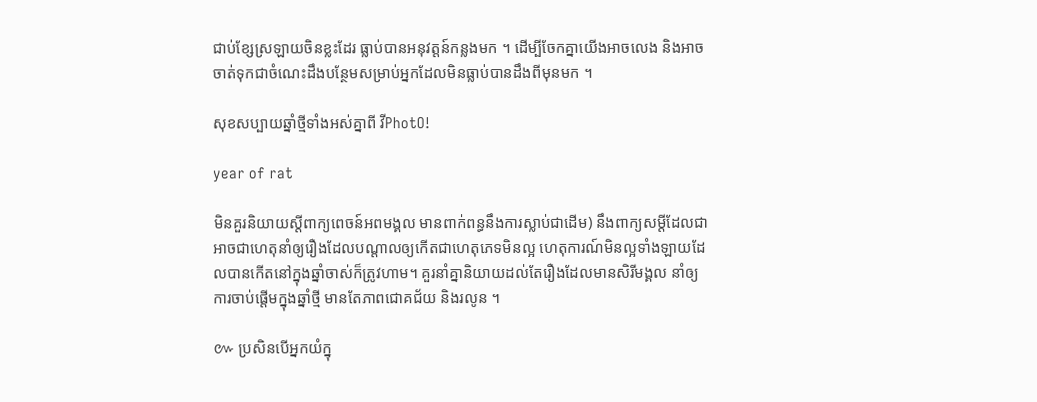ជាប់ខ្សែស្រឡាយចិនខ្លះដែរ ធ្លាប់បានអនុវត្តន៍កន្លងមក ។ ដើម្បីចែកគ្នាយើងអាចលេង និងអាចចាត់ទុកជាចំណេះដឹងបន្ថែមសម្រាប់អ្នកដែលមិនធ្លាប់បានដឹងពីមុនមក ។

សុខសប្បាយឆ្នាំថ្មីទាំងអស់គ្នាពី វីPhotO!

year of rat

មិនគួរនិយាយស្ដីពាក្យពេចន៍អពមង្គល មានពាក់ពន្ធនឹងការស្លាប់ជាដើម) នឹងពាក្យសម្ដីដែលជាអាចជាហេតុនាំឲ្យរឿងដែលបណ្ដាលឲ្យកើតជាហេតុភេទមិនល្អ ហេតុការណ៍មិនល្អទាំងឡាយដែលបានកើតនៅក្នុងឆ្នាំចាស់ក៏ត្រូវហាម។ គួរនាំគ្នានិយាយដល់តែរឿងដែលមានសិរីមង្គល នាំឲ្យការចាប់ផ្ដើមក្នុងឆ្នាំថ្មី មានតែភាពជោគជ័យ និងរលូន ។

៚ ប្រសិនបើអ្នកយំក្នុ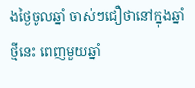ងថ្ងៃចូលឆ្នាំ ចាស់ៗជឿថានៅក្នុងឆ្នាំថ្មីនេះ ពេញមួយឆ្នាំ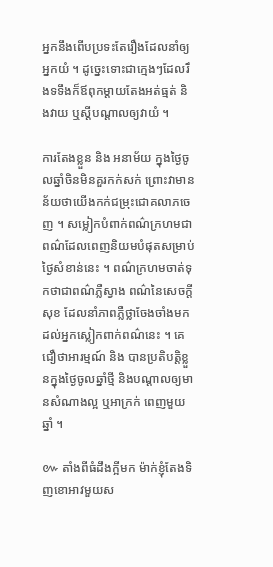អ្នកនឹងពើបប្រទះតែរឿងដែលនាំឲ្យអ្នកយំ ។ ដូច្នេះទោះជាក្មេងៗដែលរឹងទទឹងក៏ឪពុកម្ដាយតែងអត់ធ្មត់ និងវាយ ឬស្ដីបណ្ដាលឲ្យវាយំ ។

ការតែងខ្លួន និង អនាម័យ ក្នុងថ្ងៃចូលឆ្នាំចិនមិនគួរកក់សក់ ព្រោះវាមានន័យថាយើងកក់ជម្រុះជោគលាភចេញ ។ សម្លៀកបំពាក់ពណ៌ក្រហមជាពណ៌ដែលពេញនិយមបំផុតសម្រាប់ថ្ងៃសំខាន់នេះ ។ ពណ៌ក្រហមចាត់ទុកថាជាពណ៌ភ្លឺស្វាង ពណ៌នៃសេចក្ដីសុខ ដែលនាំភាពភ្លឺថ្លាចែងចាំងមកដល់អ្នកស្លៀកពាក់ពណ៌នេះ ។ គេជឿថាអារម្មណ៍ និង បានប្រតិបត្តិខ្លួនក្នុងថ្ងៃចូលឆ្នាំថ្មី និងបណ្ដាលឲ្យមានសំណាងល្អ ឬអាក្រក់ ពេញមួយឆ្នាំ ។

៚ តាំងពីធំដឹងក្អីមក ម៉ាក់ខ្ញុំតែងទិញខោអាវមួយស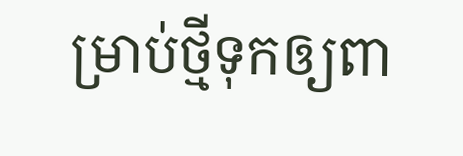ម្រាប់ថ្មីទុកឲ្យពា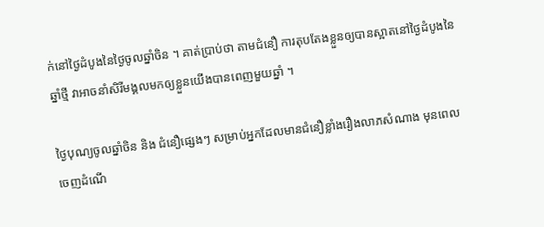ក់នៅថ្ងៃដំបូងនៃថ្ងៃចូលឆ្នាំចិន ។ គាត់ប្រាប់ថា តាមជំនឿ ការតុបតែងខ្លួនឲ្យបានស្អាតនៅថ្ងៃដំបូងនៃឆ្នាំថ្មី វាអាចនាំសិរីមង្គលមកឲ្យខ្លួនយើងបានពេញមួយឆ្នាំ ។

ថ្ងៃបុណ្យចូលឆ្នាំចិន និង ជំនឿផ្សេងៗ សម្រាប់អ្នកដែលមានជំនឿខ្លាំងរឿងលាភសំណាង មុនពេលចេញដំណើ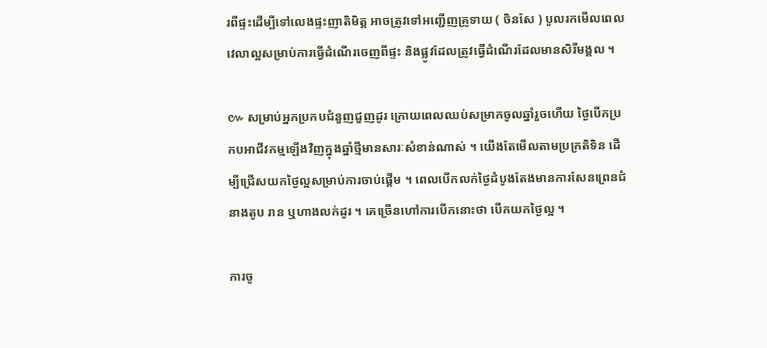រពីផ្ទះដើម្បីទៅលេងផ្ទះញាតិមិត្ត អាចត្រូវទៅអញ្ជើញគ្រូទាយ ( ចិនសែ ) បូលរកមើលពេលវេលាល្អសម្រាប់ការធ្វើដំណើរចេញពីផ្ទះ និងផ្លូវដែលត្រូវធ្វើដំណើរដែលមានសិរីមង្គល ។

៚ សម្រាប់អ្នកប្រកបជំនួញជួញដូរ ក្រោយពេលឈប់សម្រាកចូលឆ្នាំរួចហើយ ថ្ងៃបើកប្រកបអាជីវកម្មឡើងវិញក្នុងឆ្នាំថ្មីមានសារៈសំខាន់ណាស់ ។ យើងតែមើលតាមប្រក្រតិទិន ដើម្បីជ្រើសយកថ្ងៃល្អសម្រាប់ការចាប់ផ្តើម ។ ពេលបើកលក់ថ្ងៃដំបូងតែងមានការសែនព្រេនជំនាងតូប រាន ឬហាងលក់ដូរ ។ គេច្រើនហៅការបើកនោះថា បើកយកថ្ងៃល្អ ។

ការចូ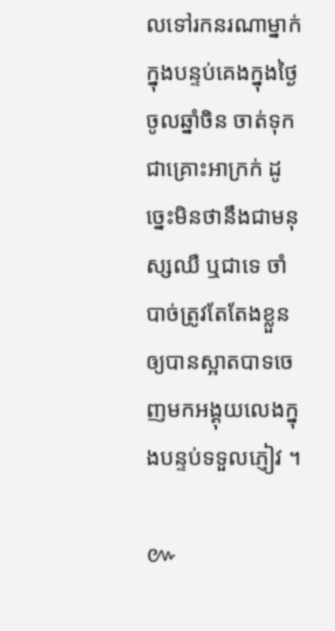លទៅរកនរណាម្នាក់ក្នុងបន្ទប់គេងក្នុងថ្ងៃចូលឆ្នាំចិន ចាត់ទុកជាគ្រោះអាក្រក់ ដូច្នេះមិនថានឹងជាមនុស្សឈឺ ឬជាទេ ចាំបាច់ត្រូវតែតែងខ្លួនឲ្យបានស្អាតបាទចេញមកអង្គុយលេងក្នុងបន្ទប់ទទួលភ្ញៀវ ។

៚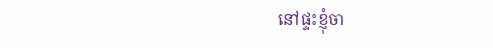នៅផ្ទះខ្ញុំចា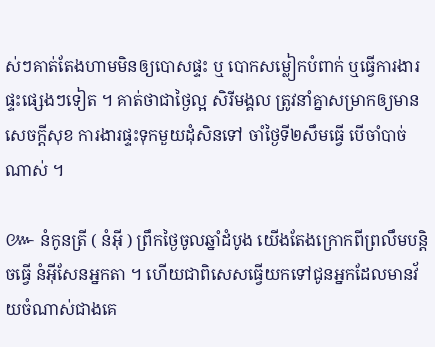ស់ៗគាត់តែងហាមមិនឲ្យបោសផ្ទះ ឬ បោកសម្លៀកបំពាក់ ឬធ្វើការងារផ្ទះផ្សេងៗទៀត ។ គាត់ថាជាថ្ងៃល្អ សិរីមង្គល ត្រូវនាំគ្នាសម្រាកឲ្យមានសេចក្ដីសុខ ការងារផ្ទះទុកមួយដុំសិនទៅ ចាំថ្ងៃទី២សឹមធ្វើ បើចាំបាច់ណាស់ ។

៚ នំកូនត្រី ( នំអ៊ី ) ព្រឹកថ្ងៃចូលឆ្នាំដំបូង យើងតែងក្រោកពីព្រលឹមបន្តិចធ្វើ នំអ៊ីសែនអ្នកតា ។ ហើយជាពិសេសធ្វើយកទៅជូនអ្នកដែលមានវ័យចំណាស់ជាងគេ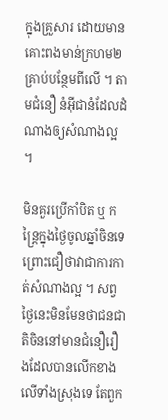ក្នុងគ្រួសារ ដោយមានគោះពងមាន់ក្រហម២គ្រាប់បន្ថែមពីលើ ។ តាមជំនឿ នំអ៊ីជានំដែលដំណាងឲ្យសំណាងល្អ ។

មិនគួរប្រើកាំបិត ឬ កន្ត្រៃក្នុងថ្ងៃចូលឆ្នាំចិនទេ ព្រោះជឿថាវាជាការកាត់សំណាងល្អ ។ សព្វថ្ងៃនេះមិនមែនថាជនជាតិចិននៅមានជំនឿរឿងដែលបានលើកខាងលើទាំងស្រុងទេ តែពួក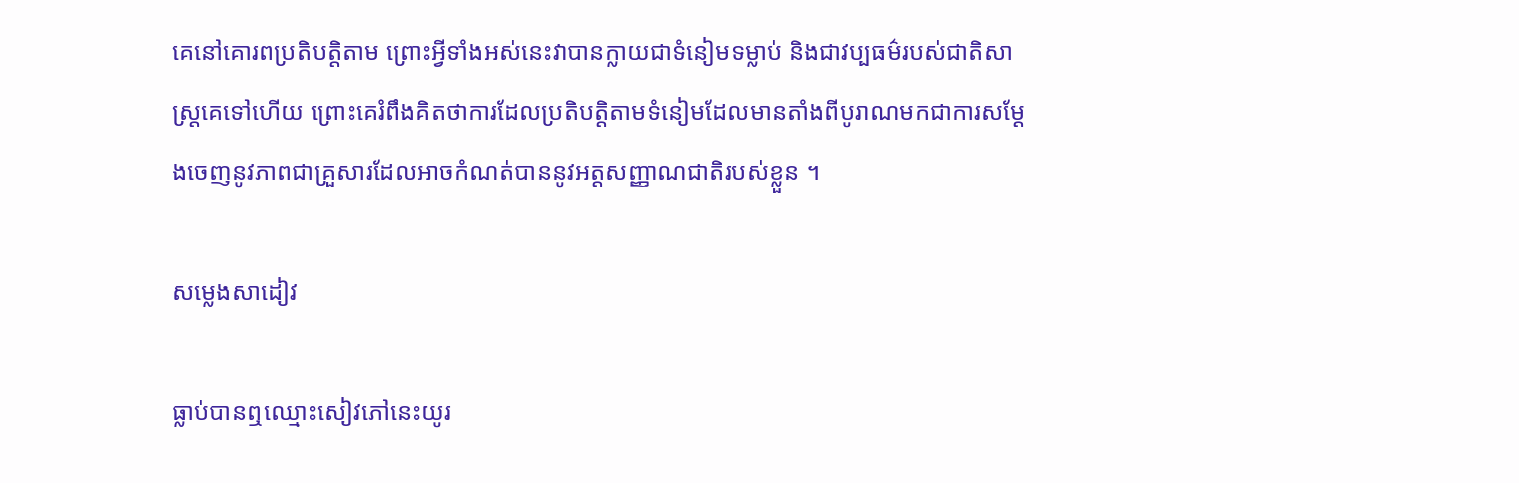គេនៅគោរពប្រតិបត្តិតាម ព្រោះអ្វីទាំងអស់នេះវាបានក្លាយជាទំនៀមទម្លាប់ និងជាវប្បធម៌របស់ជាតិសាស្ត្រគេទៅហើយ ព្រោះគេរំពឹងគិតថាការដែលប្រតិបត្តិតាមទំនៀមដែលមានតាំងពីបូរាណមកជាការសម្ដែងចេញនូវភាពជាគ្រួសារដែលអាចកំណត់បាននូវអត្តសញ្ញាណជាតិរបស់ខ្លួន ។

សម្លេងសាដៀវ

ធ្លាប់បានឮឈ្មោះសៀវភៅនេះយូរ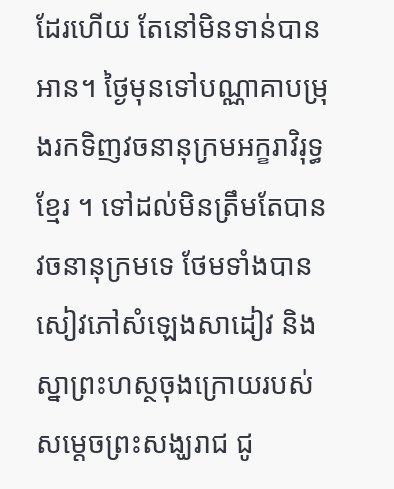ដែរហើយ តែនៅមិនទាន់បានអាន។ ថ្ងៃមុនទៅបណ្ណាគាបម្រុងរកទិញវចនានុក្រមអក្ខរាវិរុទ្ធខ្មែរ ។ ទៅដល់មិនត្រឹមតែបានវចនានុក្រមទេ ថែមទាំងបានសៀវភៅសំឡេងសាដៀវ និង ស្នាព្រះហស្ថចុងក្រោយរបស់សម្ដេចព្រះសង្ឃរាជ ជូ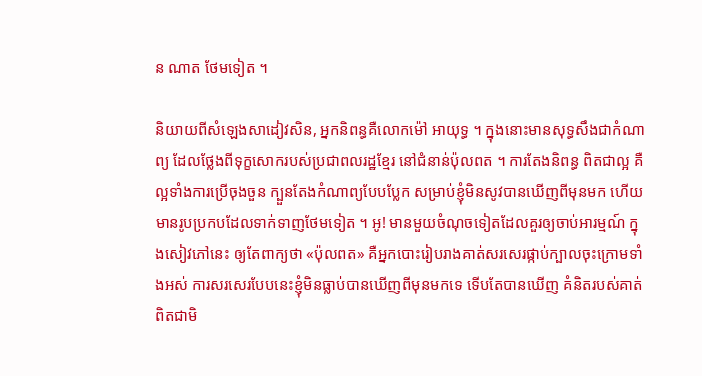ន ណាត ថែមទៀត ។

និយាយពីសំឡេងសាដៀវសិន, អ្នកនិពន្ធគឺលោកម៉ៅ អាយុទ្ធ ។ ក្នុងនោះមានសុទ្ធសឹងជាកំណាព្យ ដែលថ្លែងពីទុក្ខសោករបស់ប្រជាពលរដ្ឋខ្មែរ នៅជំនាន់ប៉ុលពត ។ ការតែងនិពន្ធ ពិតជាល្អ គឺល្អទាំងការប្រើចុងចួន ក្បួនតែងកំណាព្យបែបប្លែក សម្រាប់ខ្ញុំមិនសូវបានឃើញពីមុនមក ហើយមានរូបប្រកបដែលទាក់ទាញថែមទៀត ។ អូ! មានមួយចំណុចទៀតដែលគួរឲ្យចាប់អារម្មណ៍ ក្នុងសៀវភៅនេះ ឲ្យតែពាក្យថា «ប៉ុលពត» គឺអ្នកបោះរៀបរាងគាត់សរសេរផ្កាប់ក្បាលចុះក្រោមទាំងអស់ ការសរសេរបែបនេះខ្ញុំមិនធ្លាប់បានឃើញពីមុនមកទេ ទើបតែបានឃើញ គំនិតរបស់គាត់ពិតជាមិ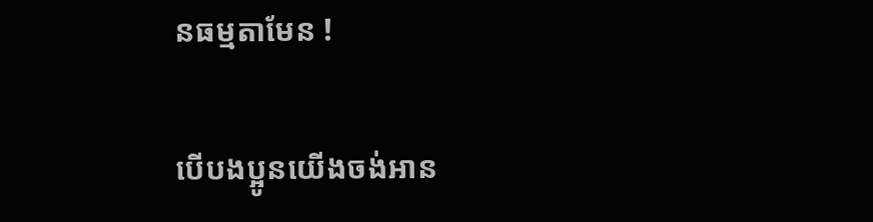នធម្មតាមែន !

បើបងប្អូនយើងចង់អាន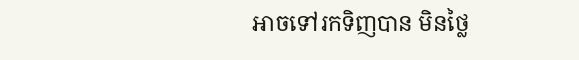អាចទៅរកទិញបាន មិនថ្លៃ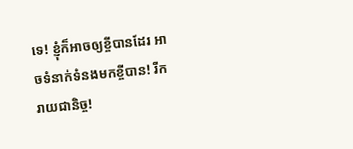ទេ! ខ្ញុំក៏អាចឲ្យខ្ចីបានដែរ អាចទំនាក់ទំនងមកខ្ចីបាន! រីករាយជានិច្ច!